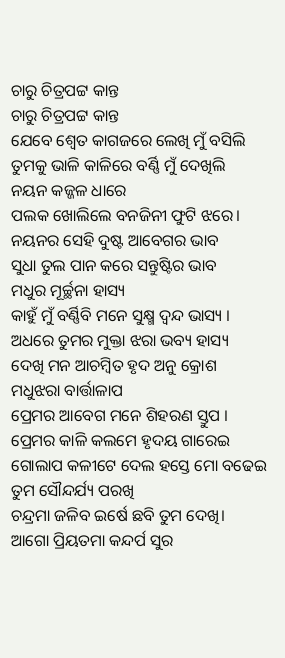ଚାରୁ ଚିତ୍ରପଟ୍ଟ କାନ୍ତ
ଚାରୁ ଚିତ୍ରପଟ୍ଟ କାନ୍ତ
ଯେବେ ଶ୍ଵେତ କାଗଜରେ ଲେଖି ମୁଁ ବସିଲି
ତୁମକୁ ଭାଳି କାଳିରେ ବର୍ଣ୍ଣି ମୁଁ ଦେଖିଲି
ନୟନ କଜ୍ଜଳ ଧାରେ
ପଲକ ଖୋଲିଲେ ବନଜିନୀ ଫୁଟି ଝରେ।
ନୟନର ସେହି ଦୁଷ୍ଟ ଆବେଗର ଭାବ
ସୁଧା ତୁଲ ପାନ କରେ ସନ୍ତୁଷ୍ଟିର ଭାବ
ମଧୁର ମୂର୍ଚ୍ଛନା ହାସ୍ୟ
କାହୁଁ ମୁଁ ବର୍ଣ୍ଣିବି ମନେ ସୁକ୍ଷ୍ମ ଦ୍ଵନ୍ଦ ଭାସ୍ୟ ।
ଅଧରେ ତୁମର ମୁକ୍ତା ଝରା ଭବ୍ୟ ହାସ୍ୟ
ଦେଖି ମନ ଆଚମ୍ବିତ ହୃଦ ଅନୁ କ୍ରୋଶ
ମଧୁଝରା ବାର୍ତ୍ତାଳାପ
ପ୍ରେମର ଆବେଗ ମନେ ଶିହରଣ ସ୍ତୁପ ।
ପ୍ରେମର କାଳି କଲମେ ହୃଦୟ ଗାରେଇ
ଗୋଲାପ କଳୀଟେ ଦେଲ ହସ୍ତେ ମୋ ବଢେଇ
ତୁମ ସୌନ୍ଦର୍ଯ୍ୟ ପରଖି
ଚନ୍ଦ୍ରମା ଜଳିବ ଇର୍ଷେ ଛବି ତୁମ ଦେଖି।
ଆଗୋ ପ୍ରିୟତମା କନ୍ଦର୍ପ ସୁର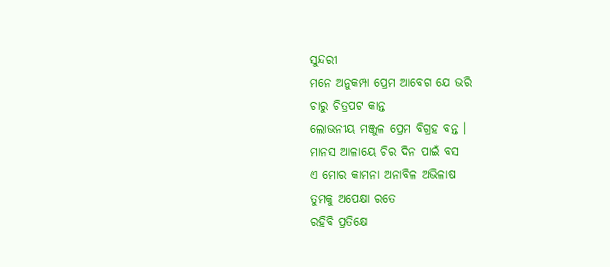ସୁନ୍ଦରୀ
ମନେ ଅନୁକମ୍ପା ପ୍ରେମ ଆବେଗ ଯେ ଭରି
ଚାରୁ ଚିତ୍ରପଟ କାନ୍ତ
ଲୋଭନୀୟ ମଞ୍ଜୁଳ ପ୍ରେମ ବିଗ୍ରହ ବନ୍ତ ।
ମାନସ ଆଳାୟେ ଚିର ଦିନ ପାଇଁ ବସ
ଏ ମୋର କାମନା ଅନାବିଳ ଅଭିଳାଷ
ତୁମକୁ ଅପେକ୍ଷା ରତେ
ରହିବି ପ୍ରତିକ୍ଷେ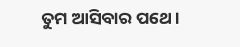ତୁମ ଆସିବାର ପଥେ।